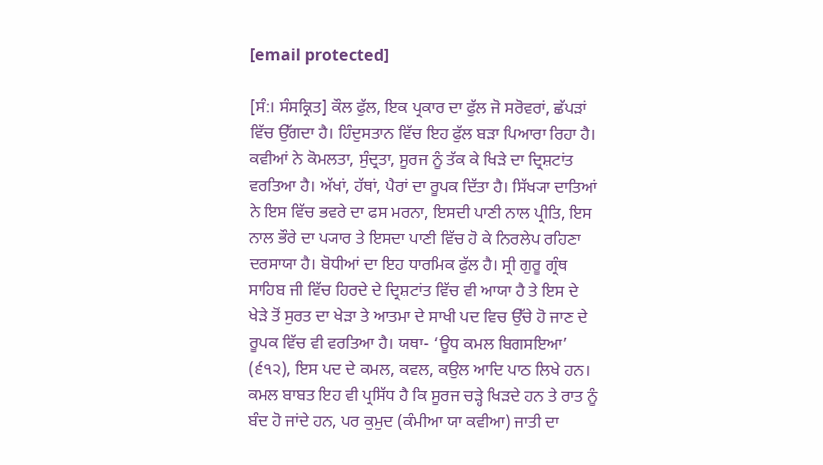[email protected]

[ਸੰ:। ਸੰਸਕ੍ਰਿਤ] ਕੌਲ ਫੁੱਲ, ਇਕ ਪ੍ਰਕਾਰ ਦਾ ਫੁੱਲ ਜੋ ਸਰੋਵਰਾਂ, ਛੱਪੜਾਂ ਵਿੱਚ ਉੱਗਦਾ ਹੈ। ਹਿੰਦੁਸਤਾਨ ਵਿੱਚ ਇਹ ਫੁੱਲ ਬੜਾ ਪਿਆਰਾ ਰਿਹਾ ਹੈ। ਕਵੀਆਂ ਨੇ ਕੋਮਲਤਾ, ਸੁੰਦ੍ਰਤਾ, ਸੂਰਜ ਨੂੰ ਤੱਕ ਕੇ ਖਿੜੇ ਦਾ ਦ੍ਰਿਸ਼ਟਾਂਤ ਵਰਤਿਆ ਹੈ। ਅੱਖਾਂ, ਹੱਥਾਂ, ਪੈਰਾਂ ਦਾ ਰੂਪਕ ਦਿੱਤਾ ਹੈ। ਸਿੱਖ੍ਯਾ ਦਾਤਿਆਂ ਨੇ ਇਸ ਵਿੱਚ ਭਵਰੇ ਦਾ ਫਸ ਮਰਨਾ, ਇਸਦੀ ਪਾਣੀ ਨਾਲ ਪ੍ਰੀਤਿ, ਇਸ ਨਾਲ ਭੌਰੇ ਦਾ ਪ੍ਯਾਰ ਤੇ ਇਸਦਾ ਪਾਣੀ ਵਿੱਚ ਹੋ ਕੇ ਨਿਰਲੇਪ ਰਹਿਣਾ ਦਰਸਾਯਾ ਹੈ। ਬੋਧੀਆਂ ਦਾ ਇਹ ਧਾਰਮਿਕ ਫੁੱਲ ਹੈ। ਸ੍ਰੀ ਗੁਰੂ ਗ੍ਰੰਥ ਸਾਹਿਬ ਜੀ ਵਿੱਚ ਹਿਰਦੇ ਦੇ ਦ੍ਰਿਸ਼ਟਾਂਤ ਵਿੱਚ ਵੀ ਆਯਾ ਹੈ ਤੇ ਇਸ ਦੇ ਖੇੜੇ ਤੋਂ ਸੁਰਤ ਦਾ ਖੇੜਾ ਤੇ ਆਤਮਾ ਦੇ ਸਾਖੀ ਪਦ ਵਿਚ ਉੱਚੇ ਹੋ ਜਾਣ ਦੇ ਰੂਪਕ ਵਿੱਚ ਵੀ ਵਰਤਿਆ ਹੈ। ਯਥਾ- ‘ਊਧ ਕਮਲ ਬਿਗਸਇਆ’ (੬੧੨), ਇਸ ਪਦ ਦੇ ਕਮਲ, ਕਵਲ, ਕਉਲ ਆਦਿ ਪਾਠ ਲਿਖੇ ਹਨ। ਕਮਲ ਬਾਬਤ ਇਹ ਵੀ ਪ੍ਰਸਿੱਧ ਹੈ ਕਿ ਸੂਰਜ ਚੜ੍ਹੇ ਖਿੜਦੇ ਹਨ ਤੇ ਰਾਤ ਨੂੰ ਬੰਦ ਹੋ ਜਾਂਦੇ ਹਨ, ਪਰ ਕੁਮੁਦ (ਕੰਮੀਆ ਯਾ ਕਵੀਆ) ਜਾਤੀ ਦਾ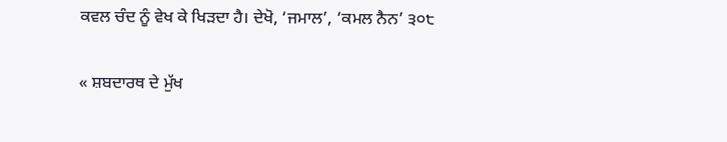ਕਵਲ ਚੰਦ ਨੂੰ ਵੇਖ ਕੇ ਖਿੜਦਾ ਹੈ। ਦੇਖੋ, ‘ਜਮਾਲ’, ‘ਕਮਲ ਨੈਨ’ ੩੦੮

« ਸ਼ਬਦਾਰਥ ਦੇ ਮੁੱਖ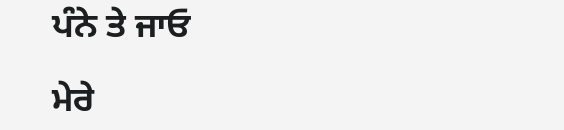ਪੰਨੇ ਤੇ ਜਾਓ

ਮੇਰੇ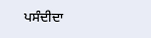ਪਸੰਦੀਦਾ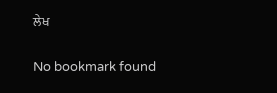ਲੇਖ

No bookmark found